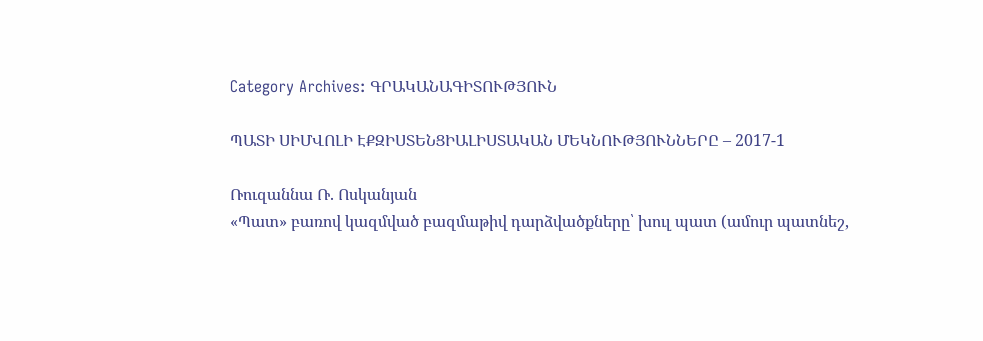Category Archives: ԳՐԱԿԱՆԱԳԻՏՈՒԹՅՈՒՆ

ՊԱՏԻ ՍԻՄՎՈԼԻ ԷՔԶԻՍՏԵՆՑԻԱԼԻՍՏԱԿԱՆ ՄԵԿՆՈՒԹՅՈՒՆՆԵՐԸ – 2017-1

Ռուզաննա Ռ. Ոսկանյան
«Պատ» բառով կազմված բազմաթիվ դարձվածքները՝ խուլ պատ (ամուր պատնեշ,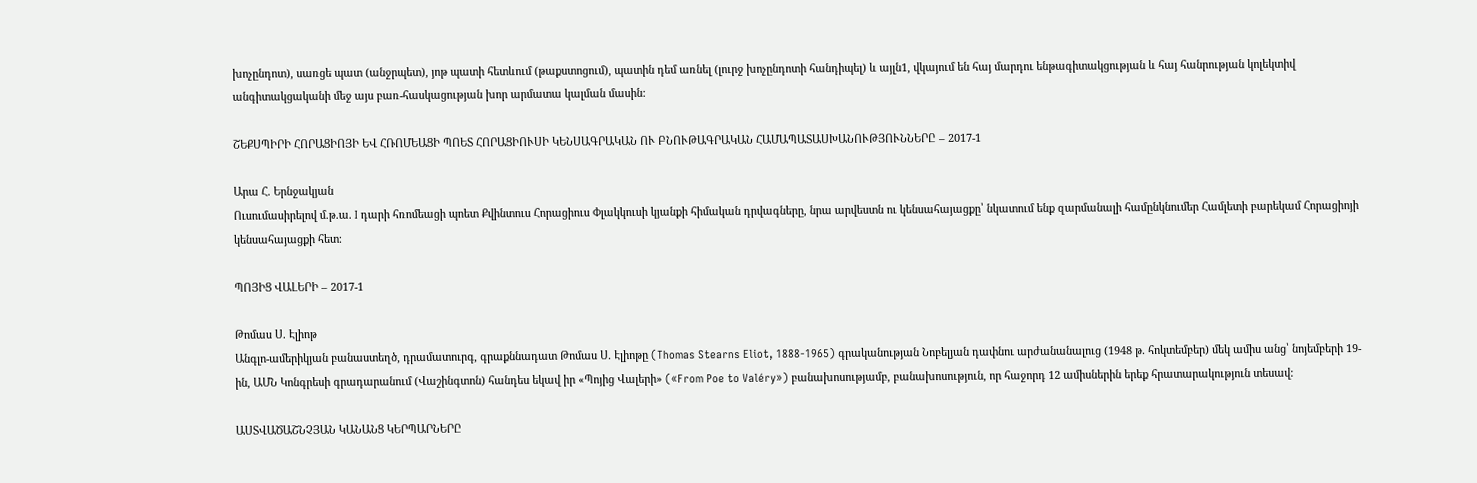խոչընդոտ), սառցե պատ (անջրպետ), յոթ պատի հետևում (թաքստոցում), պատին դեմ առնել (լուրջ խոչընդոտի հանդիպել) և այլն1, վկայում են հայ մարդու ենթագիտակցության և հայ հանրության կոլեկտիվ անգիտակցականի մեջ այս բառ-հասկացության խոր արմատա կալման մասին:

ՇԵՔՍՊԻՐԻ ՀՈՐԱՑԻՈՅԻ ԵՎ ՀՌՈՄԵԱՑԻ ՊՈԵՏ ՀՈՐԱՑԻՈՒՍԻ ԿԵՆՍԱԳՐԱԿԱՆ ՈՒ ԲՆՈՒԹԱԳՐԱԿԱՆ ՀԱՄԱՊԱՏԱՍԽԱՆՈՒԹՅՈՒՆՆԵՐԸ – 2017-1

Արա Հ. Երնջակյան
Ուսումասիրելով մ.թ.ա. I դարի հռոմեացի պոետ Քվինտուս Հորացիուս Փլակկուսի կյանքի հիմական դրվագները, նրա արվեստն ու կենսահայացքը՝ նկատում ենք զարմանալի համընկնումեր Համլետի բարեկամ Հորացիոյի կենսահայացքի հետ։

ՊՈՅԻՑ ՎԱԼԵՐԻ – 2017-1

Թոմաս Ս. Էլիոթ
Անգլո-ամերիկյան բանաստեղծ, դրամատուրգ, գրաքննադատ Թոմաս Ս. Էլիոթը (Thomas Stearns Eliot, 1888-1965) գրականության Նոբելյան դափնու արժանանալուց (1948 թ. հոկտեմբեր) մեկ ամիս անց՝ նոյեմբերի 19-ին, ԱՄՆ Կոնգրեսի գրադարանում (Վաշինգտոն) հանդես եկավ իր «Պոյից Վալերի» («From Poe to Valéry») բանախոսությամբ, բանախոսություն, որ հաջորդ 12 ամիսներին երեք հրատարակություն տեսավ:

ԱՍՏՎԱԾԱՇՆՉՅԱՆ ԿԱՆԱՆՑ ԿԵՐՊԱՐՆԵՐԸ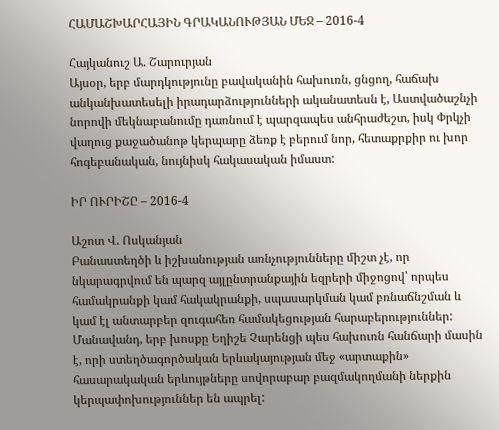ՀԱՄԱՇԽԱՐՀԱՅԻՆ ԳՐԱԿԱՆՈՒԹՅԱՆ ՄԵՋ – 2016-4

Հայկանուշ Ա. Շարուրյան
Այսօր, երբ մարդկությունը բավականին հախուռն, ցնցող, հաճախ անկանխատեսելի իրադարձությունների ականատեսն է, Աստվածաշնչի նորովի մեկնաբանումը դառնում է պարզապես անհրաժեշտ, իսկ Փրկչի վաղուց քաջածանոթ կերպարը ձեռք է բերում նոր, հետաքրքիր ու խոր հոգեբանական, նույնիսկ հակասական իմաստ:

ԻՐ ՈՒՐԻՇԸ – 2016-4

Աշոտ Վ. Ոսկանյան
Բանաստեղծի և իշխանության առնչությունները միշտ չէ, որ նկարագրվում են պարզ այլընտրանքային եզրերի միջոցով՝ որպես համակրանքի կամ հակակրանքի, սպասարկման կամ բռնաճնշման և կամ էլ անտարբեր զուգահեռ համակեցության հարաբերություններ: Մանավանդ, երբ խոսքը Եղիշե Չարենցի պես հախուռն հանճարի մասին է, որի ստեղծագործական երևակայության մեջ «արտաքին» հասարակական երևույթները սովորաբար բազմակողմանի ներքին կերպափոխություններ են ապրել: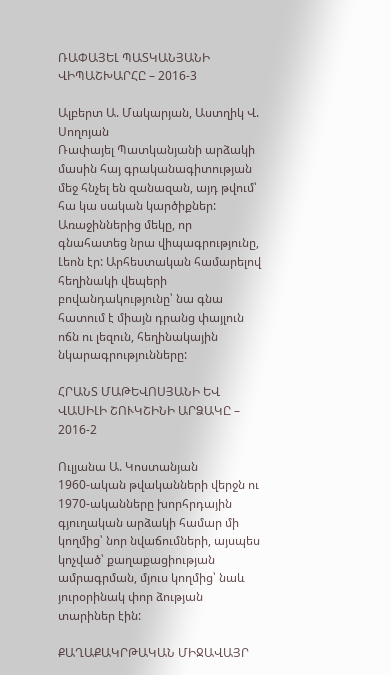ՌԱՓԱՅԵԼ ՊԱՏԿԱՆՅԱՆԻ ՎԻՊԱՇԽԱՐՀԸ – 2016-3

Ալբերտ Ա. Մակարյան, Աստղիկ Վ. Սողոյան
Ռափայել Պատկանյանի արձակի մասին հայ գրականագիտության մեջ հնչել են զանազան, այդ թվում՝ հա կա սական կարծիքներ: Առաջիններից մեկը, որ գնահատեց նրա վիպագրությունը, Լեոն էր: Արհեստական համարելով հեղինակի վեպերի բովանդակությունը՝ նա գնա հատում է միայն դրանց փայլուն ոճն ու լեզուն, հեղինակային նկարագրությունները:

ՀՐԱՆՏ ՄԱԹԵՎՈՍՅԱՆԻ ԵՎ ՎԱՍԻԼԻ ՇՈՒԿՇԻՆԻ ԱՐՁԱԿԸ – 2016-2

Ուլյանա Ա. Կոստանյան
1960-ական թվականների վերջն ու 1970-ականները խորհրդային գյուղական արձակի համար մի կողմից՝ նոր նվաճումների, այսպես կոչված՝ քաղաքացիության ամրագրման, մյուս կողմից՝ նաև յուրօրինակ փոր ձության տարիներ էին:

ՔԱՂԱՔԱԿՐԹԱԿԱՆ ՄԻՋԱՎԱՅՐ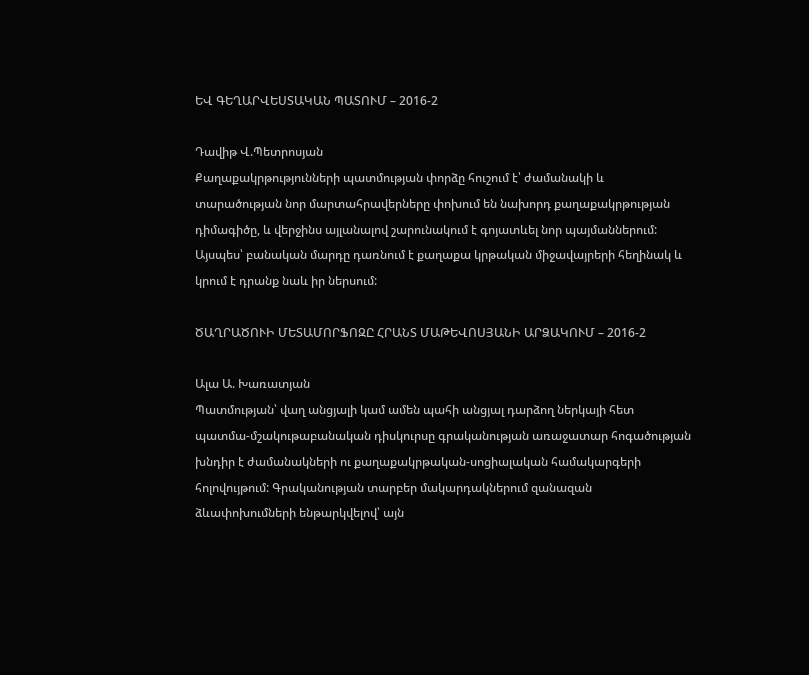ԵՎ ԳԵՂԱՐՎԵՍՏԱԿԱՆ ՊԱՏՈՒՄ – 2016-2

Դավիթ Վ.Պետրոսյան
Քաղաքակրթությունների պատմության փորձը հուշում է՝ ժամանակի և տարածության նոր մարտահրավերները փոխում են նախորդ քաղաքակրթության դիմագիծը, և վերջինս այլանալով շարունակում է գոյատևել նոր պայմաններում: Այսպես՝ բանական մարդը դառնում է քաղաքա կրթական միջավայրերի հեղինակ և կրում է դրանք նաև իր ներսում:

ԾԱՂՐԱԾՈՒԻ ՄԵՏԱՄՈՐՖՈԶԸ ՀՐԱՆՏ ՄԱԹԵՎՈՍՅԱՆԻ ԱՐՁԱԿՈՒՄ – 2016-2

Ալա Ա. Խառատյան
Պատմության՝ վաղ անցյալի կամ ամեն պահի անցյալ դարձող ներկայի հետ պատմա-մշակութաբանական դիսկուրսը գրականության առաջատար հոգածության խնդիր է ժամանակների ու քաղաքակրթական-սոցիալական համակարգերի հոլովույթում: Գրականության տարբեր մակարդակներում զանազան ձևափոխումների ենթարկվելով՝ այն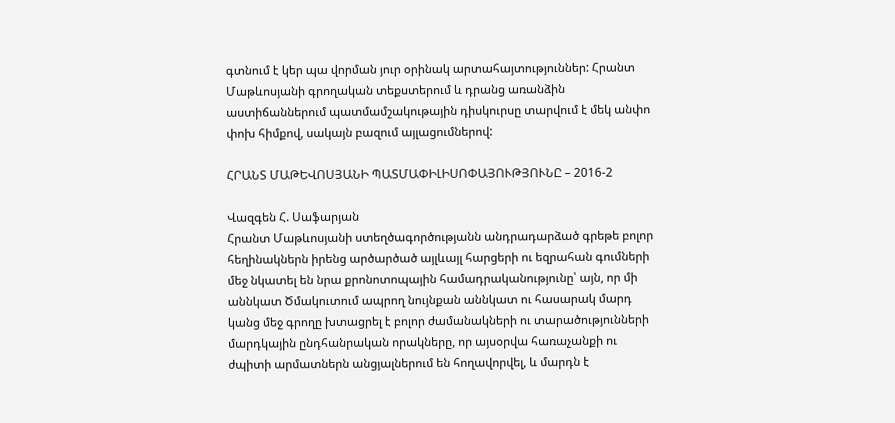գտնում է կեր պա վորման յուր օրինակ արտահայտություններ: Հրանտ Մաթևոսյանի գրողական տեքստերում և դրանց առանձին աստիճաններում պատմամշակութային դիսկուրսը տարվում է մեկ անփո փոխ հիմքով, սակայն բազում այլացումներով:

ՀՐԱՆՏ ՄԱԹԵՎՈՍՅԱՆԻ ՊԱՏՄԱՓԻԼԻՍՈՓԱՅՈՒԹՅՈՒՆԸ – 2016-2

Վազգեն Հ. Սաֆարյան
Հրանտ Մաթևոսյանի ստեղծագործությանն անդրադարձած գրեթե բոլոր հեղինակներն իրենց արծարծած այլևայլ հարցերի ու եզրահան գումների մեջ նկատել են նրա քրոնոտոպային համադրականությունը՝ այն, որ մի աննկատ Ծմակուտում ապրող նույնքան աննկատ ու հասարակ մարդ կանց մեջ գրողը խտացրել է բոլոր ժամանակների ու տարածությունների մարդկային ընդհանրական որակները, որ այսօրվա հառաչանքի ու ժպիտի արմատներն անցյալներում են հողավորվել, և մարդն է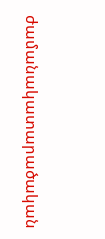ժամանակատարածական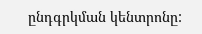ընդգրկման կենտրոնը: